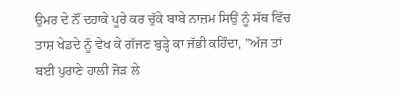ਉਮਰ ਦੇ ਨੌਂ ਦਹਾਕੇ ਪੂਰੇ ਕਰ ਚੁੱਕੇ ਬਾਬੇ ਨਾਜ਼ਮ ਸਿਉਂ ਨੂੰ ਸੱਥ ਵਿੱਚ ਤਾਸ਼ ਖੇਡਦੇ ਨੂੰ ਵੇਖ ਕੇ ਗੱਜਣ ਬੁੜ੍ਹੇ ਕਾ ਜੱਭੀ ਕਹਿੰਦਾ, ”ਅੱਜ ਤਾਂ ਬਈ ਪੁਰਾਣੇ ਹਾਲੀ ਜੋੜ ਲੇ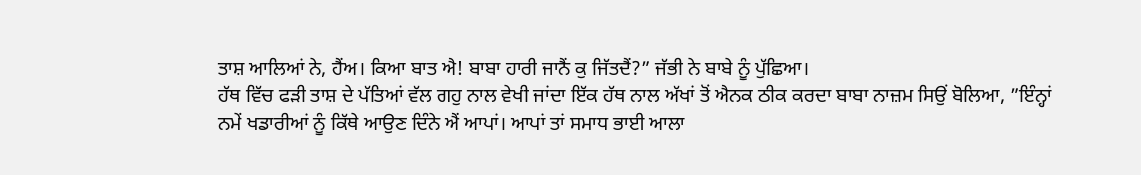ਤਾਸ਼ ਆਲਿਆਂ ਨੇ, ਹੈਂਅ। ਕਿਆ ਬਾਤ ਐ! ਬਾਬਾ ਹਾਰੀ ਜਾਨੈਂ ਕੁ ਜਿੱਤਦੈਂ?” ਜੱਭੀ ਨੇ ਬਾਬੇ ਨੂੰ ਪੁੱਛਿਆ।
ਹੱਥ ਵਿੱਚ ਫੜੀ ਤਾਸ਼ ਦੇ ਪੱਤਿਆਂ ਵੱਲ ਗਹੁ ਨਾਲ ਵੇਖੀ ਜਾਂਦਾ ਇੱਕ ਹੱਥ ਨਾਲ ਅੱਖਾਂ ਤੋਂ ਐਨਕ ਠੀਕ ਕਰਦਾ ਬਾਬਾ ਨਾਜ਼ਮ ਸਿਉਂ ਬੋਲਿਆ, ”ਇੰਨ੍ਹਾਂ ਨਮੇਂ ਖਡਾਰੀਆਂ ਨੂੰ ਕਿੱਥੇ ਆਉਣ ਦਿੰਨੇ ਐਂ ਆਪਾਂ। ਆਪਾਂ ਤਾਂ ਸਮਾਧ ਭਾਈ ਆਲਾ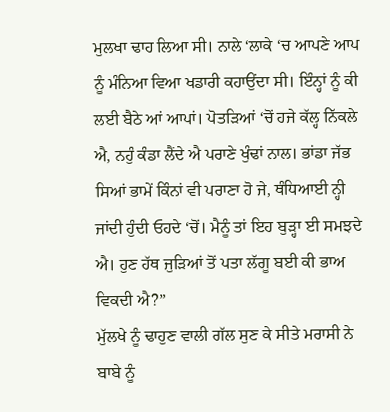ਮੁਲਖਾ ਢਾਹ ਲਿਆ ਸੀ। ਨਾਲੇ ‘ਲਾਕੇ ‘ਚ ਆਪਣੇ ਆਪ ਨੂੰ ਮੰਨਿਆ ਵਿਆ ਖਡਾਰੀ ਕਹਾਉਂਦਾ ਸੀ। ਇੰਨ੍ਹਾਂ ਨੂੰ ਕੀ ਲਈ ਬੈਠੇ ਆਂ ਆਪਾਂ। ਪੋਤੜਿਆਂ ‘ਚੋਂ ਹਜੇ ਕੱਲ੍ਹ ਨਿੱਕਲੇ ਐ, ਨਹੁੰ ਕੰਡਾ ਲੈਂਦੇ ਐ ਪਰਾਣੇ ਖੁੰਢਾਂ ਨਾਲ। ਭਾਂਡਾ ਜੱਭ ਸਿਆਂ ਭਾਮੇਂ ਕਿੰਨਾਂ ਵੀ ਪਰਾਣਾ ਹੋ ਜੇ, ਥੰਧਿਆਈ ਨ੍ਹੀ ਜਾਂਦੀ ਹੁੰਦੀ ਓਹਦੇ ‘ਚੋਂ। ਮੈਨੂੰ ਤਾਂ ਇਹ ਬੁੜ੍ਹਾ ਈ ਸਮਝਦੇ ਐ। ਹੁਣ ਹੱਥ ਜੁੜਿਆਂ ਤੋਂ ਪਤਾ ਲੱਗੂ ਬਈ ਕੀ ਭਾਅ ਵਿਕਦੀ ਐ?”
ਮੁੱਲਖੇ ਨੂੰ ਢਾਹੁਣ ਵਾਲੀ ਗੱਲ ਸੁਣ ਕੇ ਸੀਤੇ ਮਰਾਸੀ ਨੇ ਬਾਬੇ ਨੂੰ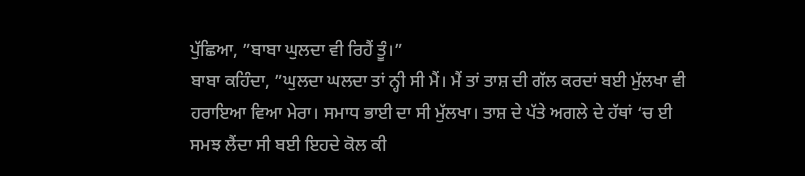ਪੁੱਛਿਆ, ”ਬਾਬਾ ਘੁਲਦਾ ਵੀ ਰਿਹੈਂ ਤੂੰ।”
ਬਾਬਾ ਕਹਿੰਦਾ, ”ਘੁਲਦਾ ਘਲਦਾ ਤਾਂ ਨ੍ਹੀ ਸੀ ਮੈਂ। ਮੈਂ ਤਾਂ ਤਾਸ਼ ਦੀ ਗੱਲ ਕਰਦਾਂ ਬਈ ਮੁੱਲਖਾ ਵੀ ਹਰਾਇਆ ਵਿਆ ਮੇਰਾ। ਸਮਾਧ ਭਾਈ ਦਾ ਸੀ ਮੁੱਲਖਾ। ਤਾਸ਼ ਦੇ ਪੱਤੇ ਅਗਲੇ ਦੇ ਹੱਥਾਂ ‘ਚ ਈ ਸਮਝ ਲੈਂਦਾ ਸੀ ਬਈ ਇਹਦੇ ਕੋਲ ਕੀ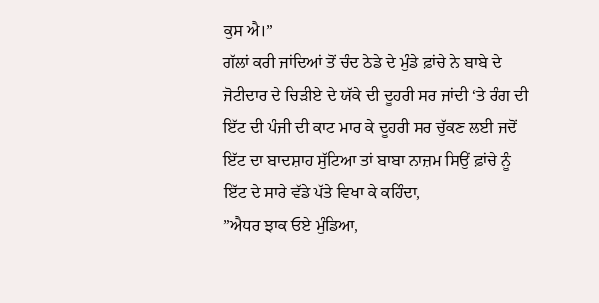ਕੁਸ ਐ।”
ਗੱਲਾਂ ਕਰੀ ਜਾਂਦਿਆਂ ਤੋਂ ਚੰਦ ਠੇਡੇ ਦੇ ਮੁੰਡੇ ਫ਼ਾਂਚੇ ਨੇ ਬਾਬੇ ਦੇ ਜੋਟੀਦਾਰ ਦੇ ਚਿੜੀਏ ਦੇ ਯੱਕੇ ਦੀ ਦੂਹਰੀ ਸਰ ਜਾਂਦੀ ‘ਤੇ ਰੰਗ ਦੀ ਇੱਟ ਦੀ ਪੰਜੀ ਦੀ ਕਾਟ ਮਾਰ ਕੇ ਦੂਹਰੀ ਸਰ ਚੁੱਕਣ ਲਈ ਜਦੋਂ ਇੱਟ ਦਾ ਬਾਦਸ਼ਾਹ ਸੁੱਟਿਆ ਤਾਂ ਬਾਬਾ ਨਾਜ਼ਮ ਸਿਉਂ ਫ਼ਾਂਚੇ ਨੂੰ ਇੱਟ ਦੇ ਸਾਰੇ ਵੱਡੇ ਪੱਤੇ ਵਿਖਾ ਕੇ ਕਹਿੰਦਾ,
”ਐਧਰ ਝਾਕ ਓਏ ਮੁੰਡਿਆ,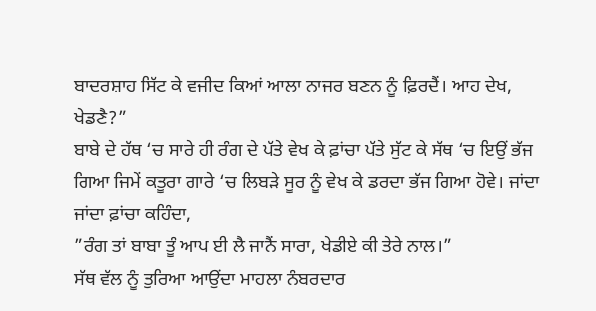ਬਾਦਰਸ਼ਾਹ ਸਿੱਟ ਕੇ ਵਜੀਦ ਕਿਆਂ ਆਲਾ ਨਾਜਰ ਬਣਨ ਨੂੰ ਫ਼ਿਰਦੈਂ। ਆਹ ਦੇਖ, ਖੇਡਣੈ?”
ਬਾਬੇ ਦੇ ਹੱਥ ‘ਚ ਸਾਰੇ ਹੀ ਰੰਗ ਦੇ ਪੱਤੇ ਵੇਖ ਕੇ ਫ਼ਾਂਚਾ ਪੱਤੇ ਸੁੱਟ ਕੇ ਸੱਥ ‘ਚ ਇਉਂ ਭੱਜ ਗਿਆ ਜਿਮੇਂ ਕਤੂਰਾ ਗਾਰੇ ‘ਚ ਲਿਬੜੇ ਸੂਰ ਨੂੰ ਵੇਖ ਕੇ ਡਰਦਾ ਭੱਜ ਗਿਆ ਹੋਵੇ। ਜਾਂਦਾ ਜਾਂਦਾ ਫ਼ਾਂਚਾ ਕਹਿੰਦਾ,
”ਰੰਗ ਤਾਂ ਬਾਬਾ ਤੂੰ ਆਪ ਈ ਲੈ ਜਾਨੈਂ ਸਾਰਾ, ਖੇਡੀਏ ਕੀ ਤੇਰੇ ਨਾਲ।”
ਸੱਥ ਵੱਲ ਨੂੰ ਤੁਰਿਆ ਆਉਂਦਾ ਮਾਹਲਾ ਨੰਬਰਦਾਰ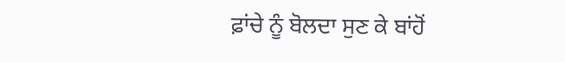ਫ਼ਾਂਚੇ ਨੂੰ ਬੋਲਦਾ ਸੁਣ ਕੇ ਬਾਂਹੋਂ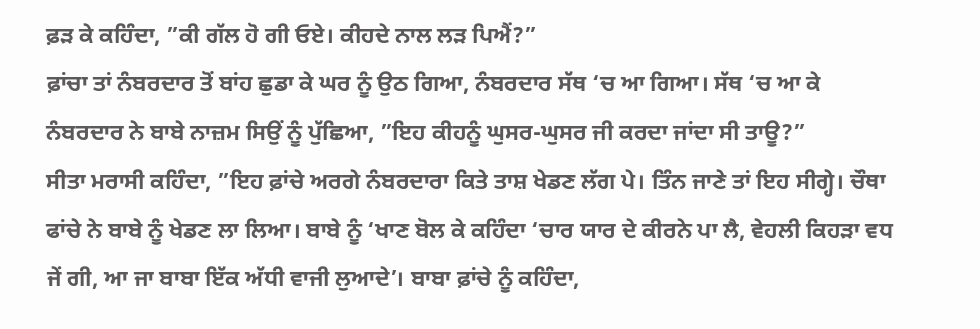ਫ਼ੜ ਕੇ ਕਹਿੰਦਾ, ”ਕੀ ਗੱਲ ਹੋ ਗੀ ਓਏ। ਕੀਹਦੇ ਨਾਲ ਲੜ ਪਿਐਂ?”
ਫ਼ਾਂਚਾ ਤਾਂ ਨੰਬਰਦਾਰ ਤੋਂ ਬਾਂਹ ਛੁਡਾ ਕੇ ਘਰ ਨੂੰ ਉਠ ਗਿਆ, ਨੰਬਰਦਾਰ ਸੱਥ ‘ਚ ਆ ਗਿਆ। ਸੱਥ ‘ਚ ਆ ਕੇ ਨੰਬਰਦਾਰ ਨੇ ਬਾਬੇ ਨਾਜ਼ਮ ਸਿਉਂ ਨੂੰ ਪੁੱਛਿਆ, ”ਇਹ ਕੀਹਨੂੰ ਘੁਸਰ-ਘੁਸਰ ਜੀ ਕਰਦਾ ਜਾਂਦਾ ਸੀ ਤਾਊ?”
ਸੀਤਾ ਮਰਾਸੀ ਕਹਿੰਦਾ, ”ਇਹ ਫ਼ਾਂਚੇ ਅਰਗੇ ਨੰਬਰਦਾਰਾ ਕਿਤੇ ਤਾਸ਼ ਖੇਡਣ ਲੱਗ ਪੇ। ਤਿੰਨ ਜਾਣੇ ਤਾਂ ਇਹ ਸੀਗ੍ਹੇ। ਚੌਥਾ ਫਾਂਚੇ ਨੇ ਬਾਬੇ ਨੂੰ ਖੇਡਣ ਲਾ ਲਿਆ। ਬਾਬੇ ਨੂੰ ‘ਖਾਣ ਬੋਲ ਕੇ ਕਹਿੰਦਾ ‘ਚਾਰ ਯਾਰ ਦੇ ਕੀਰਨੇ ਪਾ ਲੈ, ਵੇਹਲੀ ਕਿਹੜਾ ਵਧ ਜੇਂ ਗੀ, ਆ ਜਾ ਬਾਬਾ ਇੱਕ ਅੱਧੀ ਵਾਜੀ ਲੁਆਦੇ’। ਬਾਬਾ ਫ਼ਾਂਚੇ ਨੂੰ ਕਹਿੰਦਾ,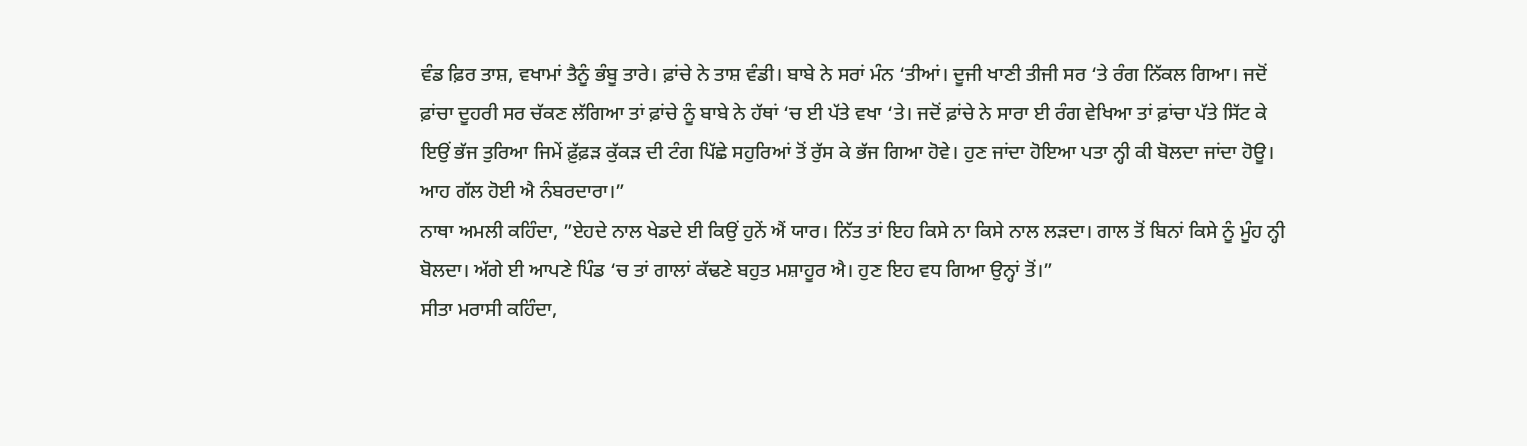ਵੰਡ ਫ਼ਿਰ ਤਾਸ਼, ਵਖਾਮਾਂ ਤੈਨੂੰ ਭੰਬੂ ਤਾਰੇ। ਫ਼ਾਂਚੇ ਨੇ ਤਾਸ਼ ਵੰਡੀ। ਬਾਬੇ ਨੇ ਸਰਾਂ ਮੰਨ ‘ਤੀਆਂ। ਦੂਜੀ ਖਾਣੀ ਤੀਜੀ ਸਰ ‘ਤੇ ਰੰਗ ਨਿੱਕਲ ਗਿਆ। ਜਦੋਂ ਫ਼ਾਂਚਾ ਦੂਹਰੀ ਸਰ ਚੱਕਣ ਲੱਗਿਆ ਤਾਂ ਫ਼ਾਂਚੇ ਨੂੰ ਬਾਬੇ ਨੇ ਹੱਥਾਂ ‘ਚ ਈ ਪੱਤੇ ਵਖਾ ‘ਤੇ। ਜਦੋਂ ਫ਼ਾਂਚੇ ਨੇ ਸਾਰਾ ਈ ਰੰਗ ਵੇਖਿਆ ਤਾਂ ਫ਼ਾਂਚਾ ਪੱਤੇ ਸਿੱਟ ਕੇ ਇਉਂ ਭੱਜ ਤੁਰਿਆ ਜਿਮੇਂ ਫ਼ੁੱਫ਼ੜ ਕੁੱਕੜ ਦੀ ਟੰਗ ਪਿੱਛੇ ਸਹੁਰਿਆਂ ਤੋਂ ਰੁੱਸ ਕੇ ਭੱਜ ਗਿਆ ਹੋਵੇ। ਹੁਣ ਜਾਂਦਾ ਹੋਇਆ ਪਤਾ ਨ੍ਹੀ ਕੀ ਬੋਲਦਾ ਜਾਂਦਾ ਹੋਊ। ਆਹ ਗੱਲ ਹੋਈ ਐ ਨੰਬਰਦਾਰਾ।”
ਨਾਥਾ ਅਮਲੀ ਕਹਿੰਦਾ, ”ਏਹਦੇ ਨਾਲ ਖੇਡਦੇ ਈ ਕਿਉਂ ਹੁਨੇਂ ਐਂ ਯਾਰ। ਨਿੱਤ ਤਾਂ ਇਹ ਕਿਸੇ ਨਾ ਕਿਸੇ ਨਾਲ ਲੜਦਾ। ਗਾਲ ਤੋਂ ਬਿਨਾਂ ਕਿਸੇ ਨੂੰ ਮੂੰਹ ਨ੍ਹੀ ਬੋਲਦਾ। ਅੱਗੇ ਈ ਆਪਣੇ ਪਿੰਡ ‘ਚ ਤਾਂ ਗਾਲਾਂ ਕੱਢਣੇ ਬਹੁਤ ਮਸ਼ਾਹੂਰ ਐ। ਹੁਣ ਇਹ ਵਧ ਗਿਆ ਉਨ੍ਹਾਂ ਤੋਂ।”
ਸੀਤਾ ਮਰਾਸੀ ਕਹਿੰਦਾ,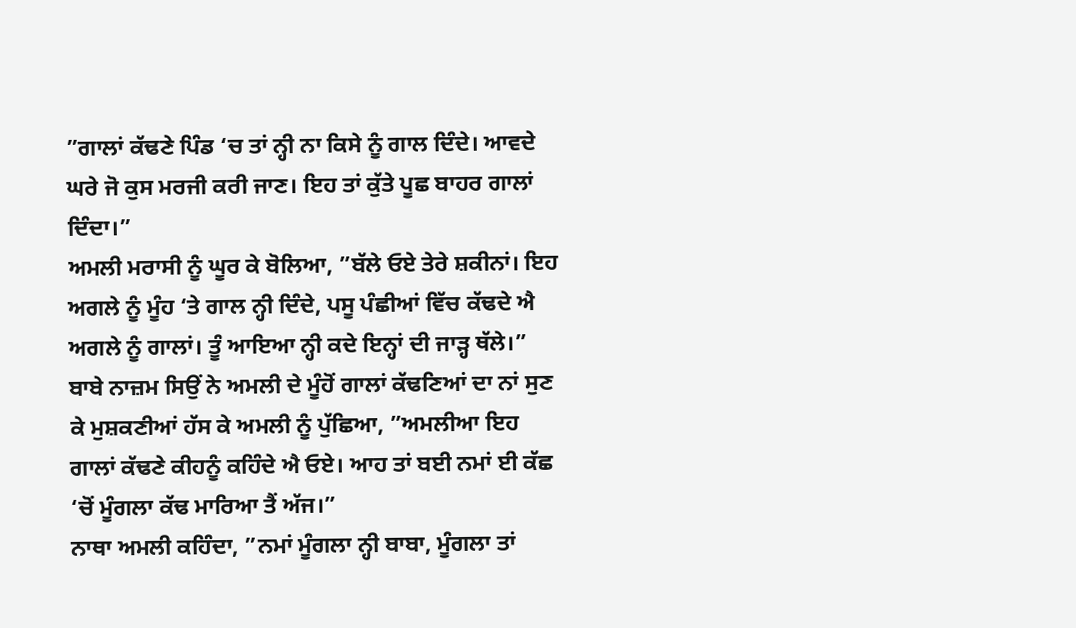”ਗਾਲਾਂ ਕੱਢਣੇ ਪਿੰਡ ‘ਚ ਤਾਂ ਨ੍ਹੀ ਨਾ ਕਿਸੇ ਨੂੰ ਗਾਲ ਦਿੰਦੇ। ਆਵਦੇ ਘਰੇ ਜੋ ਕੁਸ ਮਰਜੀ ਕਰੀ ਜਾਣ। ਇਹ ਤਾਂ ਕੁੱਤੇ ਪੂਛ ਬਾਹਰ ਗਾਲਾਂ ਦਿੰਦਾ।”
ਅਮਲੀ ਮਰਾਸੀ ਨੂੰ ਘੂਰ ਕੇ ਬੋਲਿਆ, ”ਬੱਲੇ ਓਏ ਤੇਰੇ ਸ਼ਕੀਨਾਂ। ਇਹ ਅਗਲੇ ਨੂੰ ਮੂੰਹ ‘ਤੇ ਗਾਲ ਨ੍ਹੀ ਦਿੰਦੇ, ਪਸੂ ਪੰਛੀਆਂ ਵਿੱਚ ਕੱਢਦੇ ਐ ਅਗਲੇ ਨੂੰ ਗਾਲਾਂ। ਤੂੰ ਆਇਆ ਨ੍ਹੀ ਕਦੇ ਇਨ੍ਹਾਂ ਦੀ ਜਾੜ੍ਹ ਥੱਲੇ।”
ਬਾਬੇ ਨਾਜ਼ਮ ਸਿਉਂ ਨੇ ਅਮਲੀ ਦੇ ਮੂੰਹੋਂ ਗਾਲਾਂ ਕੱਢਣਿਆਂ ਦਾ ਨਾਂ ਸੁਣ ਕੇ ਮੁਸ਼ਕਣੀਆਂ ਹੱਸ ਕੇ ਅਮਲੀ ਨੂੰ ਪੁੱਛਿਆ, ”ਅਮਲੀਆ ਇਹ ਗਾਲਾਂ ਕੱਢਣੇ ਕੀਹਨੂੰ ਕਹਿੰਦੇ ਐ ਓਏ। ਆਹ ਤਾਂ ਬਈ ਨਮਾਂ ਈ ਕੱਛ ‘ਚੋਂ ਮੂੰਗਲਾ ਕੱਢ ਮਾਰਿਆ ਤੈਂ ਅੱਜ।”
ਨਾਥਾ ਅਮਲੀ ਕਹਿੰਦਾ, ”ਨਮਾਂ ਮੂੰਗਲਾ ਨ੍ਹੀ ਬਾਬਾ, ਮੂੰਗਲਾ ਤਾਂ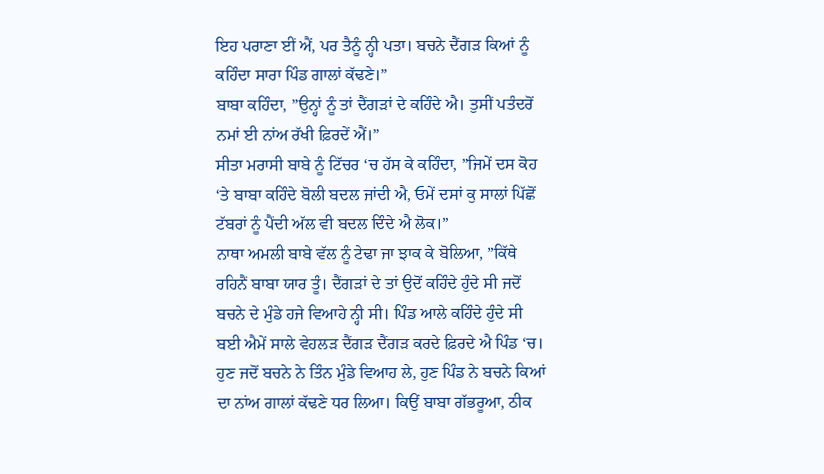ਇਹ ਪਰਾਣਾ ਈਂ ਐਂ, ਪਰ ਤੈਨੂੰ ਨ੍ਹੀ ਪਤਾ। ਬਚਨੇ ਦੈਂਗੜ ਕਿਆਂ ਨੂੰ ਕਹਿੰਦਾ ਸਾਰਾ ਪਿੰਡ ਗਾਲਾਂ ਕੱਢਣੇ।”
ਬਾਬਾ ਕਹਿੰਦਾ, ”ਉਨ੍ਹਾਂ ਨੂੰ ਤਾਂ ਦੈਂਗੜਾਂ ਦੇ ਕਹਿੰਦੇ ਐ। ਤੁਸੀਂ ਪਤੰਦਰੋਂ ਨਮਾਂ ਈ ਨਾਂਅ ਰੱਖੀ ਫ਼ਿਰਦੇਂ ਐਂ।”
ਸੀਤਾ ਮਰਾਸੀ ਬਾਬੇ ਨੂੰ ਟਿੱਚਰ ‘ਚ ਹੱਸ ਕੇ ਕਹਿੰਦਾ, ”ਜਿਮੇਂ ਦਸ ਕੋਹ ‘ਤੇ ਬਾਬਾ ਕਹਿੰਦੇ ਬੋਲੀ ਬਦਲ ਜਾਂਦੀ ਐ, ਓਮੇਂ ਦਸਾਂ ਕੁ ਸਾਲਾਂ ਪਿੱਛੋਂ ਟੱਬਰਾਂ ਨੂੰ ਪੈਂਦੀ ਅੱਲ ਵੀ ਬਦਲ ਦਿੰਦੇ ਐ ਲੋਕ।”
ਨਾਥਾ ਅਮਲੀ ਬਾਬੇ ਵੱਲ ਨੂੰ ਟੇਢਾ ਜਾ ਝਾਕ ਕੇ ਬੋਲਿਆ, ”ਕਿੱਥੇ ਰਹਿਨੈਂ ਬਾਬਾ ਯਾਰ ਤੂੰ। ਦੈਂਗੜਾਂ ਦੇ ਤਾਂ ਉਦੋਂ ਕਹਿੰਦੇ ਹੁੰਦੇ ਸੀ ਜਦੋਂ ਬਚਨੇ ਦੇ ਮੁੰਡੇ ਹਜੇ ਵਿਆਹੇ ਨ੍ਹੀ ਸੀ। ਪਿੰਡ ਆਲੇ ਕਹਿੰਦੇ ਹੁੰਦੇ ਸੀ ਬਈ ਐਮੇਂ ਸਾਲੇ ਵੇਹਲੜ ਦੈਂਗੜ ਦੈਂਗੜ ਕਰਦੇ ਫ਼ਿਰਦੇ ਐ ਪਿੰਡ ‘ਚ। ਹੁਣ ਜਦੋਂ ਬਚਨੇ ਨੇ ਤਿੰਨ ਮੁੰਡੇ ਵਿਆਹ ਲੇ, ਹੁਣ ਪਿੰਡ ਨੇ ਬਚਨੇ ਕਿਆਂ ਦਾ ਨਾਂਅ ਗਾਲਾਂ ਕੱਢਣੇ ਧਰ ਲਿਆ। ਕਿਉਂ ਬਾਬਾ ਗੱਭਰੂਆ, ਠੀਕ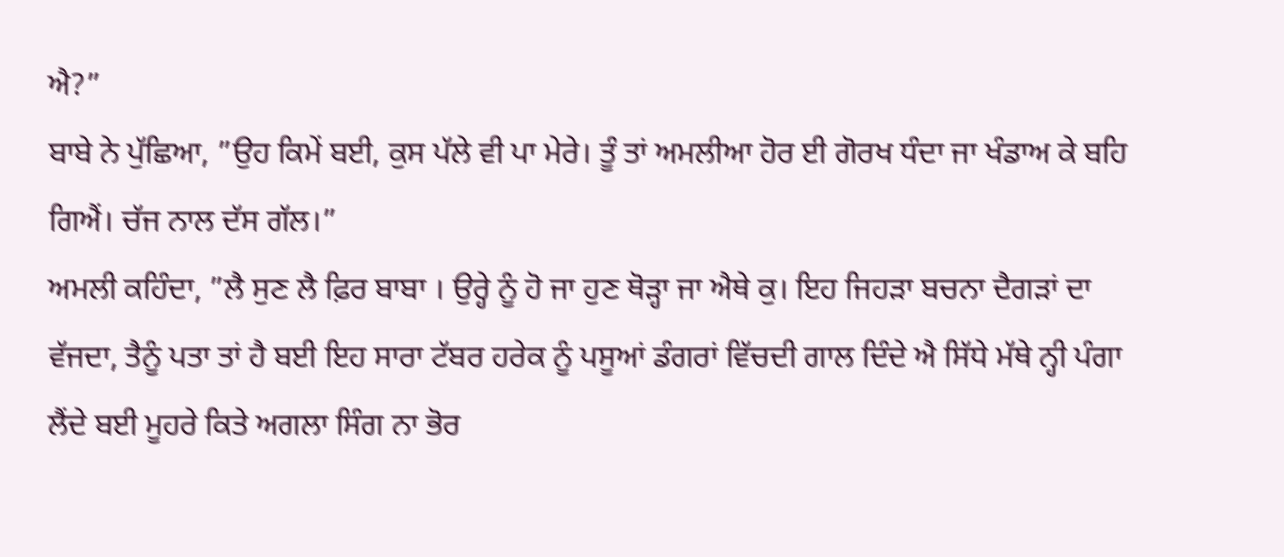ਐ?”
ਬਾਬੇ ਨੇ ਪੁੱਛਿਆ, ”ਉਹ ਕਿਮੇਂ ਬਈ, ਕੁਸ ਪੱਲੇ ਵੀ ਪਾ ਮੇਰੇ। ਤੂੰ ਤਾਂ ਅਮਲੀਆ ਹੋਰ ਈ ਗੋਰਖ ਧੰਦਾ ਜਾ ਖੰਡਾਅ ਕੇ ਬਹਿ ਗਿਐਂ। ਚੱਜ ਨਾਲ ਦੱਸ ਗੱਲ।”
ਅਮਲੀ ਕਹਿੰਦਾ, ”ਲੈ ਸੁਣ ਲੈ ਫ਼ਿਰ ਬਾਬਾ । ਉਰ੍ਹੇ ਨੂੰ ਹੋ ਜਾ ਹੁਣ ਥੋੜ੍ਹਾ ਜਾ ਐਥੇ ਕੁ। ਇਹ ਜਿਹੜਾ ਬਚਨਾ ਦੈਗੜਾਂ ਦਾ ਵੱਜਦਾ, ਤੈਨੂੰ ਪਤਾ ਤਾਂ ਹੈ ਬਈ ਇਹ ਸਾਰਾ ਟੱਬਰ ਹਰੇਕ ਨੂੰ ਪਸੂਆਂ ਡੰਗਰਾਂ ਵਿੱਚਦੀ ਗਾਲ ਦਿੰਦੇ ਐ ਸਿੱਧੇ ਮੱਥੇ ਨ੍ਹੀ ਪੰਗਾ ਲੈਂਦੇ ਬਈ ਮੂਹਰੇ ਕਿਤੇ ਅਗਲਾ ਸਿੰਗ ਨਾ ਭੋਰ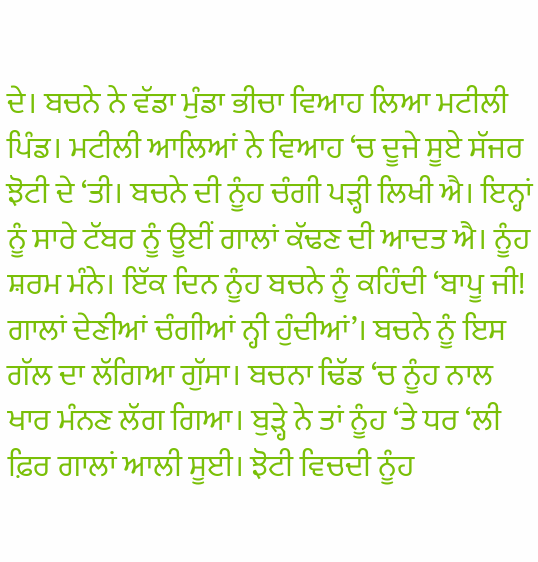ਦੇ। ਬਚਨੇ ਨੇ ਵੱਡਾ ਮੁੰਡਾ ਭੀਚਾ ਵਿਆਹ ਲਿਆ ਮਟੀਲੀ ਪਿੰਡ। ਮਟੀਲੀ ਆਲਿਆਂ ਨੇ ਵਿਆਹ ‘ਚ ਦੂਜੇ ਸੂਏ ਸੱਜਰ ਝੋਟੀ ਦੇ ‘ਤੀ। ਬਚਨੇ ਦੀ ਨੂੰਹ ਚੰਗੀ ਪੜ੍ਹੀ ਲਿਖੀ ਐ। ਇਨ੍ਹਾਂ ਨੂੰ ਸਾਰੇ ਟੱਬਰ ਨੂੰ ਊਈਂ ਗਾਲਾਂ ਕੱਢਣ ਦੀ ਆਦਤ ਐ। ਨੂੰਹ ਸ਼ਰਮ ਮੰਨੇ। ਇੱਕ ਦਿਨ ਨੂੰਹ ਬਚਨੇ ਨੂੰ ਕਹਿੰਦੀ ‘ਬਾਪੂ ਜੀ! ਗਾਲਾਂ ਦੇਣੀਆਂ ਚੰਗੀਆਂ ਨ੍ਹੀ ਹੁੰਦੀਆਂ’। ਬਚਨੇ ਨੂੰ ਇਸ ਗੱਲ ਦਾ ਲੱਗਿਆ ਗੁੱਸਾ। ਬਚਨਾ ਢਿੱਡ ‘ਚ ਨੂੰਹ ਨਾਲ ਖਾਰ ਮੰਨਣ ਲੱਗ ਗਿਆ। ਬੁੜ੍ਹੇ ਨੇ ਤਾਂ ਨੂੰਹ ‘ਤੇ ਧਰ ‘ਲੀ ਫ਼ਿਰ ਗਾਲਾਂ ਆਲੀ ਸੂਈ। ਝੋਟੀ ਵਿਚਦੀ ਨੂੰਹ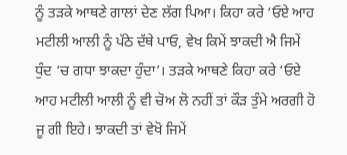ਨੂੰ ਤੜਕੇ ਆਥਣੇ ਗਾਲਾਂ ਦੇਣ ਲੱਗ ਪਿਆ। ਕਿਹਾ ਕਰੇ ‘ਓਏ ਆਹ ਮਟੀਲੀ ਆਲੀ ਨੂੰ ਪੱਠੇ ਦੱਥੇ ਪਾਓ, ਵੇਖ ਕਿਮੇਂ ਝਾਕਦੀ ਐ ਜਿਮੇਂ ਧੁੰਦ ‘ਚ ਗਧਾ ਝਾਕਦਾ ਹੁੰਦਾ’। ਤੜਕੇ ਆਥਣੇ ਕਿਹਾ ਕਰੇ ‘ਓਏ ਆਹ ਮਟੀਲੀ ਆਲੀ ਨੂੰ ਵੀ ਚੋਅ ਲੋ ਨਹੀਂ ਤਾਂ ਕੌੜ ਤੁੰਮੇ ਅਰਗੀ ਹੋ ਜੂ ਗੀ ਇਹੇ। ਝਾਕਦੀ ਤਾਂ ਵੇਖੋ ਜਿਮੇਂ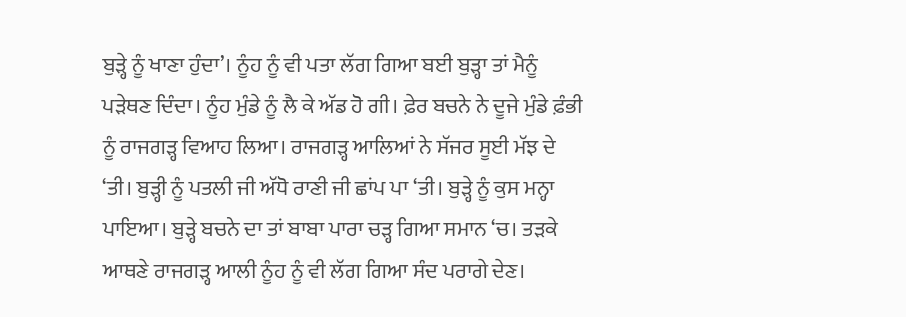ਬੁੜ੍ਹੇ ਨੂੰ ਖਾਣਾ ਹੁੰਦਾ’। ਨੂੰਹ ਨੂੰ ਵੀ ਪਤਾ ਲੱਗ ਗਿਆ ਬਈ ਬੁੜ੍ਹਾ ਤਾਂ ਮੈਨੂੰ ਪੜੇਥਣ ਦਿੰਦਾ। ਨੂੰਹ ਮੁੰਡੇ ਨੂੰ ਲੈ ਕੇ ਅੱਡ ਹੋ ਗੀ। ਫ਼ੇਰ ਬਚਨੇ ਨੇ ਦੂਜੇ ਮੁੰਡੇ ਫ਼ੰਭੀ ਨੂੰ ਰਾਜਗੜ੍ਹ ਵਿਆਹ ਲਿਆ। ਰਾਜਗੜ੍ਹ ਆਲਿਆਂ ਨੇ ਸੱਜਰ ਸੂਈ ਮੱਝ ਦੇ ‘ਤੀ। ਬੁੜ੍ਹੀ ਨੂੰ ਪਤਲੀ ਜੀ ਅੱਧੋ ਰਾਣੀ ਜੀ ਛਾਂਪ ਪਾ ‘ਤੀ। ਬੁੜ੍ਹੇ ਨੂੰ ਕੁਸ ਮਨ੍ਹਾ ਪਾਇਆ। ਬੁੜ੍ਹੇ ਬਚਨੇ ਦਾ ਤਾਂ ਬਾਬਾ ਪਾਰਾ ਚੜ੍ਹ ਗਿਆ ਸਮਾਨ ‘ਚ। ਤੜਕੇ ਆਥਣੇ ਰਾਜਗੜ੍ਹ ਆਲੀ ਨੂੰਹ ਨੂੰ ਵੀ ਲੱਗ ਗਿਆ ਸੰਦ ਪਰਾਗੇ ਦੇਣ।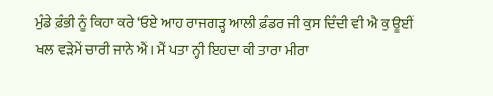ਮੁੰਡੇ ਫ਼ੰਭੀ ਨੂੰ ਕਿਹਾ ਕਰੇ ‘ਓਏ ਆਹ ਰਾਜਗੜ੍ਹ ਆਲੀ ਫ਼ੰਡਰ ਜੀ ਕੁਸ ਦਿੰਦੀ ਵੀ ਐ ਕੁ ਊਈਂ ਖਲ ਵੜੇਮੇਂ ਚਾਰੀ ਜਾਨੇ ਐਂ। ਮੈਂ ਪਤਾ ਨ੍ਹੀ ਇਹਦਾ ਕੀ ਤਾਰਾ ਮੀਰਾ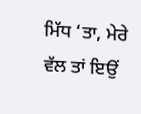ਮਿੱਧ ‘ਤਾ, ਮੇਰੇ ਵੱਲ ਤਾਂ ਇਉਂ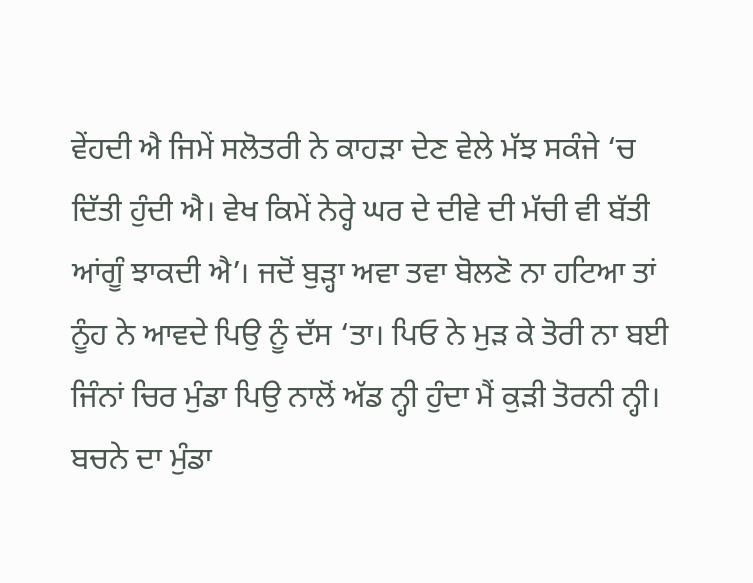ਵੇਂਹਦੀ ਐ ਜਿਮੇਂ ਸਲੋਤਰੀ ਨੇ ਕਾਹੜਾ ਦੇਣ ਵੇਲੇ ਮੱਝ ਸਕੰਜੇ ‘ਚ ਦਿੱਤੀ ਹੁੰਦੀ ਐ। ਵੇਖ ਕਿਮੇਂ ਨੇਰ੍ਹੇ ਘਰ ਦੇ ਦੀਵੇ ਦੀ ਮੱਚੀ ਵੀ ਬੱਤੀ ਆਂਗੂੰ ਝਾਕਦੀ ਐ’। ਜਦੋਂ ਬੁੜ੍ਹਾ ਅਵਾ ਤਵਾ ਬੋਲਣੋ ਨਾ ਹਟਿਆ ਤਾਂ ਨੂੰਹ ਨੇ ਆਵਦੇ ਪਿਉ ਨੂੰ ਦੱਸ ‘ਤਾ। ਪਿਓ ਨੇ ਮੁੜ ਕੇ ਤੋਰੀ ਨਾ ਬਈ ਜਿੰਨਾਂ ਚਿਰ ਮੁੰਡਾ ਪਿਉ ਨਾਲੋਂ ਅੱਡ ਨ੍ਹੀ ਹੁੰਦਾ ਮੈਂ ਕੁੜੀ ਤੋਰਨੀ ਨ੍ਹੀ। ਬਚਨੇ ਦਾ ਮੁੰਡਾ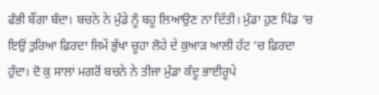ਫੰਭੀ ਬੌਂਗਾ ਬੰਦਾ। ਬਚਨੇ ਨੇ ਮੁੰਡੇ ਨੂੰ ਬਹੂ ਲਿਆਉਣ ਨਾ ਦਿੱਤੀ। ਮੁੰਡਾ ਹੁਣ ਪਿੰਡ ‘ਚ ਇਉਂ ਤੁਰਿਆ ਫ਼ਿਰਦਾ ਜਿਮੇਂ ਭੁੱਖਾ ਚੂਹਾ ਲੋਹੇ ਦੇ ਕੁਆੜ ਆਲੀ ਹੱਟ ‘ਚ ਫ਼ਿਰਦਾ ਹੁੰਦਾ। ਦੋ ਕੁ ਸਾਲਾਂ ਮਗਰੋਂ ਬਚਨੇ ਨੇ ਤੀਜਾ ਮੁੰਡਾ ਕੰਦੂ ਭਾਈਰੂਪੇ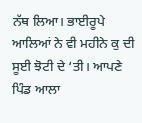ਨੱਥ ਲਿਆ। ਭਾਈਰੂਪੇ ਆਲਿਆਂ ਨੇ ਵੀ ਮਹੀਨੇ ਕੁ ਦੀ ਸੂਈ ਝੋਟੀ ਦੇ ‘ਤੀ। ਆਪਣੇ ਪਿੰਡ ਆਲਾ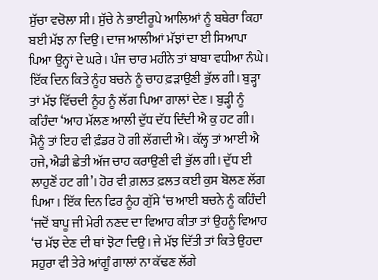ਸੁੱਚਾ ਵਚੋਲਾ ਸੀ। ਸੁੱਚੇ ਨੇ ਭਾਈਰੂਪੇ ਆਲਿਆਂ ਨੂੰ ਬਥੇਰਾ ਕਿਹਾ ਬਈ ਮੱਝ ਨਾ ਦਿਉ। ਦਾਜ ਆਲੀਆਂ ਮੱਝਾਂ ਦਾ ਈ ਸਿਆਪਾ ਪਿਆ ਉਨ੍ਹਾਂ ਦੇ ਘਰੇ। ਪੰਜ ਚਾਰ ਮਹੀਨੇ ਤਾਂ ਬਾਬਾ ਵਧੀਆ ਨੰਘੇ। ਇੱਕ ਦਿਨ ਕਿਤੇ ਨੂੰਹ ਬਚਨੇ ਨੂੰ ਚਾਹ ਫ਼ੜਾਉਣੀ ਭੁੱਲ ਗੀ। ਬੁੜ੍ਹਾ ਤਾਂ ਮੱਝ ਵਿੱਚਦੀ ਨੂੰਹ ਨੂੰ ਲੱਗ ਪਿਆ ਗਾਲਾਂ ਦੇਣ। ਬੁੜ੍ਹੀ ਨੂੰ ਕਹਿੰਦਾ ‘ਆਹ ਮੱਲਣ ਆਲੀ ਦੁੱਧ ਦੱਧ ਦਿੰਦੀ ਐ ਕੁ ਹਟ ਗੀ। ਮੈਨੂੰ ਤਾਂ ਇਹ ਵੀ ਫ਼ੰਡਰ ਹੋ ਗੀ ਲੱਗਦੀ ਐ। ਕੱਲ੍ਹ ਤਾਂ ਆਈ ਐ ਹਜੇ, ਐਡੀ ਛੇਤੀ ਅੱਜ ਚਾਹ ਕਰਾਉਣੀ ਵੀ ਭੁੱਲ ਗੀ। ਦੁੱਧ ਈ ਲਾਹੁਣੋਂ ਹਟ ਗੀ’। ਹੋਰ ਵੀ ਗ਼ਲਤ ਫ਼ਲਤ ਕਈ ਕੁਸ ਬੋਲਣ ਲੱਗ ਪਿਆ। ਇੱਕ ਦਿਨ ਫਿਰ ਨੂੰਹ ਗੁੱਸੇ ‘ਚ ਆਈ ਬਚਨੇ ਨੂੰ ਕਹਿੰਦੀ ‘ਜਦੋਂ ਬਾਪੂ ਜੀ ਮੇਰੀ ਨਣਦ ਦਾ ਵਿਆਹ ਕੀਤਾ ਤਾਂ ਉਹਨੂੰ ਵਿਆਹ ‘ਚ ਮੱਝ ਦੇਣ ਦੀ ਥਾਂ ਝੋਟਾ ਦਿਉ। ਜੇ ਮੱਝ ਦਿੱਤੀ ਤਾਂ ਕਿਤੇ ਉਹਦਾ ਸਹੁਰਾ ਵੀ ਤੇਰੇ ਆਂਗੂੰ ਗਾਲਾਂ ਨਾ ਕੱਢਣ ਲੱਗੇ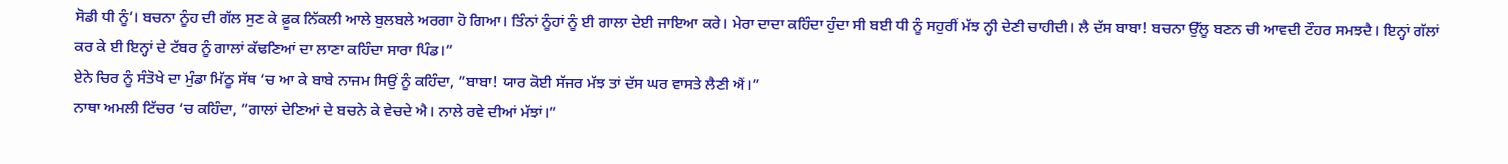ਸੋਡੀ ਧੀ ਨੂੰ’। ਬਚਨਾ ਨੂੰਹ ਦੀ ਗੱਲ ਸੁਣ ਕੇ ਫ਼ੂਕ ਨਿੱਕਲੀ ਆਲੇ ਬੁਲਬਲੇ ਅਰਗਾ ਹੋ ਗਿਆ। ਤਿੰਨਾਂ ਨੂੰਹਾਂ ਨੂੰ ਈ ਗਾਲਾ ਦੇਈ ਜਾਇਆ ਕਰੇ। ਮੇਰਾ ਦਾਦਾ ਕਹਿੰਦਾ ਹੁੰਦਾ ਸੀ ਬਈ ਧੀ ਨੂੰ ਸਹੁਰੀਂ ਮੱਝ ਨ੍ਹੀ ਦੇਣੀ ਚਾਹੀਦੀ। ਲੈ ਦੱਸ ਬਾਬਾ! ਬਚਨਾ ਉੱਲੂ ਬਣਨ ਚੀ ਆਵਦੀ ਟੌਹਰ ਸਮਝਦੈ। ਇਨ੍ਹਾਂ ਗੱਲਾਂ ਕਰ ਕੇ ਈ ਇਨ੍ਹਾਂ ਦੇ ਟੱਬਰ ਨੂੰ ਗਾਲਾਂ ਕੱਢਣਿਆਂ ਦਾ ਲਾਣਾ ਕਹਿੰਦਾ ਸਾਰਾ ਪਿੰਡ।”
ਏਨੇ ਚਿਰ ਨੂੰ ਸੰਤੋਖੇ ਦਾ ਮੁੰਡਾ ਮਿੱਠੂ ਸੱਥ ‘ਚ ਆ ਕੇ ਬਾਬੇ ਨਾਜਮ ਸਿਉਂ ਨੂੰ ਕਹਿੰਦਾ, ”ਬਾਬਾ! ਯਾਰ ਕੋਈ ਸੱਜਰ ਮੱਝ ਤਾਂ ਦੱਸ ਘਰ ਵਾਸਤੇ ਲੈਣੀ ਐਂ।”
ਨਾਥਾ ਅਮਲੀ ਟਿੱਚਰ ‘ਚ ਕਹਿੰਦਾ, ”ਗਾਲਾਂ ਦੇਣਿਆਂ ਦੇ ਬਚਨੇ ਕੇ ਵੇਚਦੇ ਐ। ਨਾਲੇ ਰਵੇ ਦੀਆਂ ਮੱਝਾਂ।”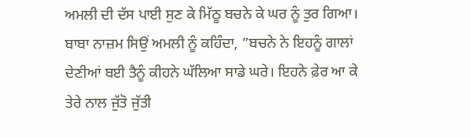ਅਮਲੀ ਦੀ ਦੱਸ ਪਾਈ ਸੁਣ ਕੇ ਮਿੱਠੂ ਬਚਨੇ ਕੇ ਘਰ ਨੂੰ ਤੁਰ ਗਿਆ। ਬਾਬਾ ਨਾਜ਼ਮ ਸਿਉਂ ਅਮਲੀ ਨੂੰ ਕਹਿੰਦਾ, ”ਬਚਨੇ ਨੇ ਇਹਨੂੰ ਗਾਲਾਂ ਦੇਣੀਆਂ ਬਈ ਤੈਨੂੰ ਕੀਹਨੇ ਘੱਲਿਆ ਸਾਡੇ ਘਰੇ। ਇਹਨੇ ਫ਼ੇਰ ਆ ਕੇ ਤੇਰੇ ਨਾਲ ਜੁੱਤੋ ਜੁੱਤੀ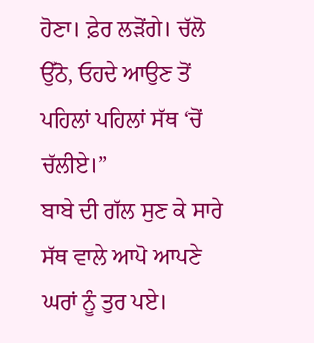ਹੋਣਾ। ਫ਼ੇਰ ਲੜੋਂਗੇ। ਚੱਲੋ ਉੱਠੋ, ਓਹਦੇ ਆਉਣ ਤੋਂ ਪਹਿਲਾਂ ਪਹਿਲਾਂ ਸੱਥ ‘ਚੋਂ ਚੱਲੀਏ।”
ਬਾਬੇ ਦੀ ਗੱਲ ਸੁਣ ਕੇ ਸਾਰੇ ਸੱਥ ਵਾਲੇ ਆਪੋ ਆਪਣੇ ਘਰਾਂ ਨੂੰ ਤੁਰ ਪਏ।